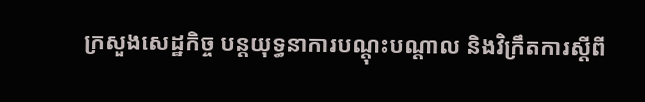ក្រសួងសេដ្ឋកិច្ច បន្តយុទ្ធនាការបណ្តុះបណ្តាល និងវិក្រឹតការស្ដីពី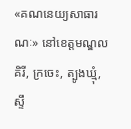«គណនេយ្យសាធារណៈ» នៅខេត្តមណ្ឌលគិរី, ក្រចេះ, ត្បូងឃ្មុំ, ស្ទឹ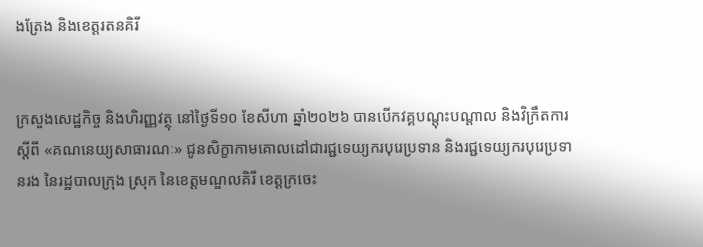ងត្រែង និងខេត្តរតនគិរី


ក្រសួងសេដ្ឋកិច្ច និងហិរញ្ញវត្ថុ នៅថ្ងៃទី១០ ខែសីហា ឆ្នាំ២០២៦ បានបើកវគ្គបណ្តុះបណ្តាល និងវិក្រឹតការស្តីពី «គណនេយ្យសាធារណៈ» ជូនសិក្ខាកាមគោលដៅជារជ្ជទេយ្យករបុរេប្រទាន និងរជ្ជទេយ្យករបុរេប្រទានរង នៃរដ្ឋបាលក្រុង ស្រុក នៃខេត្តមណ្ឌលគិរី ខេត្តក្រចេះ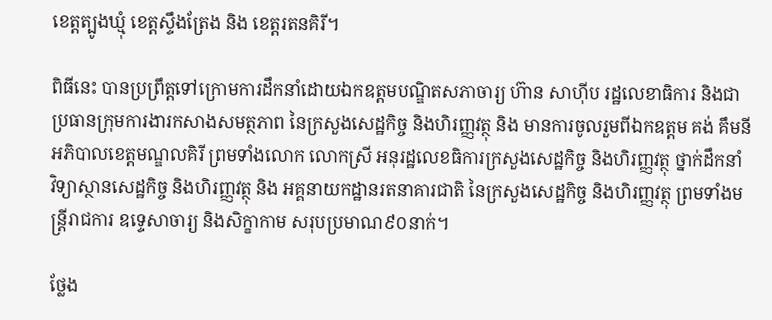ខេត្តត្បូងឃ្មុំ ខេត្តស្ទឹងត្រែង និង ខេត្តរតនគិរី។

ពិធីនេះ បានប្រព្រឹត្តទៅក្រោមការដឹកនាំដោយឯកឧត្តមបណ្ឌិតសភាចារ្យ ហ៊ាន សាហ៊ីប រដ្ឋលេខាធិការ និងជាប្រធានក្រុមការងារកសាងសមត្ថភាព នៃក្រសួងសេដ្ឋកិច្ច និងហិរញ្ញវត្ថុ និង មានការចូលរួមពីឯកឧត្តម គង់ គឹមនី អភិបាលខេត្តមណ្ឌលគិរី ព្រមទាំងលោក លោកស្រី អនុរដ្ឋលេខធិការក្រសួងសេដ្ឋកិច្ច និងហិរញ្ញវត្ថុ ថ្នាក់ដឹកនាំ វិទ្យាស្ថានសេដ្ឋកិច្ច និងហិរញ្ញវត្ថុ និង អគ្គនាយកដ្ឋានរតនាគារជាតិ នៃក្រសួងសេដ្ឋកិច្ច និងហិរញ្ញវត្ថុ ព្រមទាំងមន្រ្តីរាជការ ឧទ្ទេសាចារ្យ និងសិក្ខាកាម សរុបប្រមាណ៩០នាក់។

ថ្លែង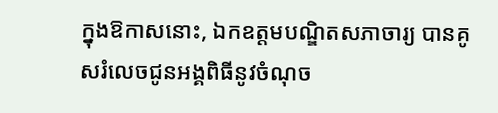ក្នុងឱកាសនោះ, ឯកឧត្តមបណ្ឌិតសភាចារ្យ បានគូសរំលេចជូនអង្គពិធីនូវចំណុច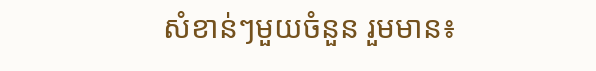សំខាន់ៗមួយចំនួន រួមមាន៖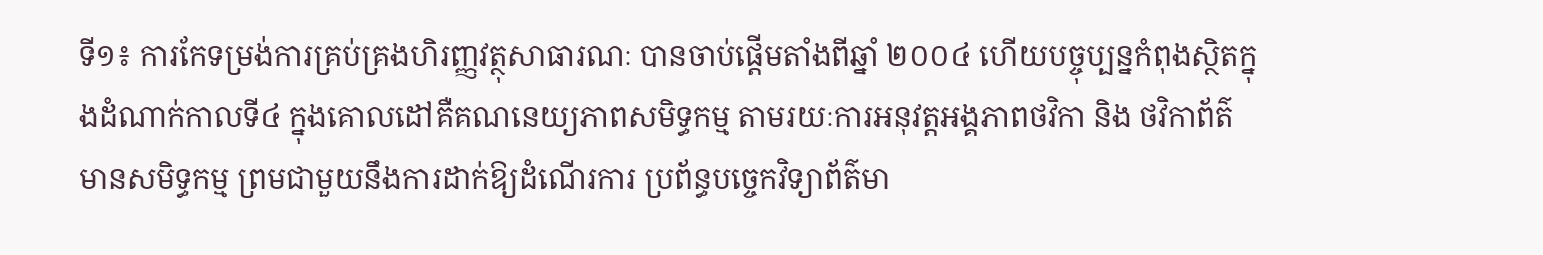ទី១៖ ការកែទម្រង់ការគ្រប់គ្រងហិរញ្ញវត្ថុសាធារណៈ បានចាប់ផ្ដើមតាំងពីឆ្នាំ ២០០៤ ហើយបច្ចុប្បន្នកំពុងស្ថិតក្នុងដំណាក់កាលទី៤ ក្នុងគោលដៅគឺគណនេយ្យភាពសមិទ្ធកម្ម តាមរយៈការអនុវត្តអង្គភាពថវិកា និង ថវិកាព័ត៌មានសមិទ្ធកម្ម ព្រមជាមួយនឹងការដាក់ឱ្យដំណើរការ ប្រព័ន្ធបច្ចេកវិទ្យាព័ត៌មា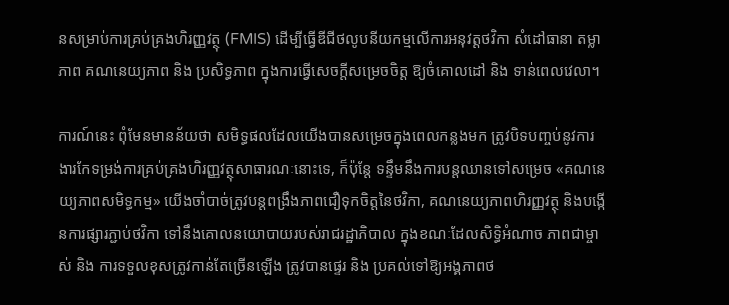នសម្រាប់ការគ្រប់គ្រងហិរញ្ញវត្ថុ (FMIS) ដើម្បីធ្វើឌីជីថលូបនីយកម្មលើការអនុវត្តថវិកា សំដៅធានា តម្លាភាព គណនេយ្យភាព និង ប្រសិទ្ធភាព ក្នុងការធ្វើសេចក្តីសម្រេចចិត្ត ឱ្យចំគោលដៅ និង ទាន់ពេលវេលា។

ការណ៍នេះ ពុំមែនមានន័យថា សមិទ្ធផលដែលយើងបានសម្រេចក្នុងពេលកន្លងមក ត្រូវបិទបញ្ចប់នូវការងារកែទម្រង់ការគ្រប់គ្រងហិរញ្ញវត្ថុសាធារណៈនោះទេ, ក៏ប៉ុន្តែ ទន្ទឹមនឹងការបន្តឈានទៅសម្រេច «គណនេយ្យភាពសមិទ្ធកម្ម» យើងចាំបាច់ត្រូវបន្តពង្រឹងភាពជឿទុកចិត្តនៃថវិកា, គណនេយ្យភាពហិរញ្ញវត្ថុ និងបង្កើនការផ្សារភ្ជាប់ថវិកា ទៅនឹងគោលនយោបាយរបស់រាជរដ្ឋាភិបាល ក្នុងខណៈដែលសិទ្ធិអំណាច ភាពជាម្ចាស់ និង ការទទួលខុសត្រូវកាន់តែច្រើនឡើង ត្រូវបានផ្ទេរ និង ប្រគល់ទៅឱ្យអង្គភាពថ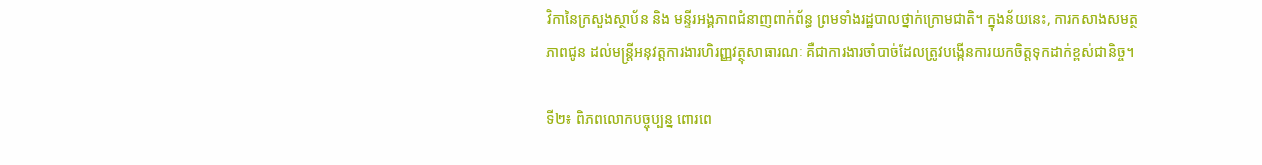វិកានៃក្រសួងស្ថាប័ន និង មន្ទីរអង្គភាពជំនាញពាក់ព័ន្ធ ព្រមទាំងរដ្ឋបាលថ្នាក់ក្រោមជាតិ។ ក្នុងន័យនេះ, ការកសាងសមត្ថភាពជូន ដល់មន្ត្រីអនុវត្តការងារហិរញ្ញវត្ថុសាធារណៈ គឺជាការងារចាំបាច់ដែលត្រូវបង្កើនការយកចិត្តទុកដាក់ខ្ពស់ជានិច្ច។

ទី២៖ ពិភពលោកបច្ចុប្បន្ន ពោរពេ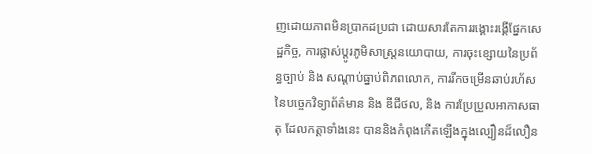ញដោយភាពមិនប្រាកដប្រជា ដោយសារតែការរង្គោះរង្គើផ្នែកសេដ្ឋកិច្ច, ការផ្លាស់ប្តូរភូមិសាស្ត្រនយោបាយ, ការចុះខ្សោយនៃប្រព័ន្ធច្បាប់ និង សណ្ដាប់ធ្នាប់ពិភពលោក, ការរីកចម្រើនឆាប់រហ័ស នៃបច្ចេកវិទ្យាព័ត៌មាន និង ឌីជីថល, និង ការប្រែប្រួលអាកាសធាតុ ដែលកត្តាទាំងនេះ បាននិងកំពុងកើតឡើងក្នុងល្បឿនដ៏លឿន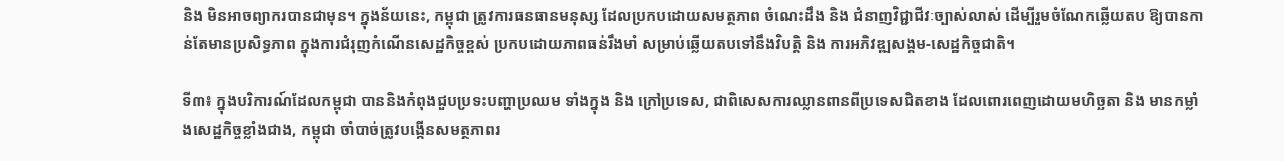និង មិនអាចព្យាករបានជាមុន។ ក្នុងន័យនេះ, កម្ពុជា ត្រូវការធនធានមនុស្ស ដែលប្រកបដោយសមត្ថភាព ចំណេះដឹង និង ជំនាញវិជ្ជាជីវៈច្បាស់លាស់ ដើម្បីរួមចំណែកឆ្លើយតប ឱ្យបានកាន់តែមានប្រសិទ្ធភាព ក្នុងការជំរុញកំណើនសេដ្ឋកិច្ចខ្ពស់ ប្រកបដោយភាពធន់រឹងមាំ សម្រាប់ឆ្លើយតបទៅនឹងវិបត្តិ និង ការអភិវឌ្ឍសង្គម-សេដ្ឋកិច្ចជាតិ។

ទី៣៖ ក្នុងបរិការណ៍ដែលកម្ពុជា បាននិងកំពុងជួបប្រទះបញ្ហាប្រឈម ទាំងក្នុង និង ក្រៅប្រទេស, ជាពិសេសការឈ្លានពានពីប្រទេសជិតខាង ដែលពោរពេញដោយមហិច្ឆតា និង មានកម្លាំងសេដ្ឋកិច្ចខ្លាំងជាង, កម្ពុជា ចាំបាច់ត្រូវបង្កើនសមត្ថភាពរ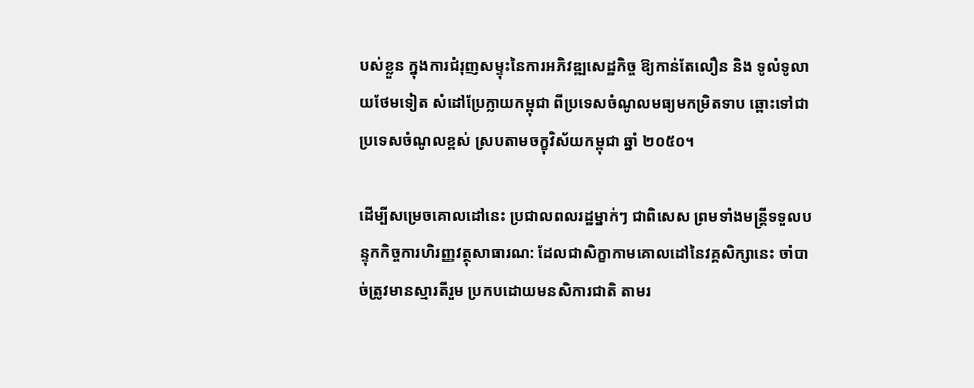បស់ខ្លួន ក្នុងការជំរុញសម្ទុះនៃការអភិវឌ្ឍសេដ្ឋកិច្ច ឱ្យកាន់តែលឿន និង ទូលំទូលាយថែមទៀត សំដៅប្រែក្លាយកម្ពុជា ពីប្រទេសចំណូលមធ្យមកម្រិតទាប ឆ្ពោះទៅជាប្រទេសចំណូលខ្ពស់ ស្របតាមចក្ខុវិស័យកម្ពុជា ឆ្នាំ ២០៥០។

ដើម្បីសម្រេចគោលដៅនេះ ប្រជាលពលរដ្ឋម្នាក់ៗ ជាពិសេស ព្រមទាំងមន្រ្តីទទួលបន្ទុកកិច្ចការហិរញ្ញវត្ថុសាធារណ: ដែលជាសិក្ខាកាមគោលដៅនៃវគ្គសិក្សានេះ ចាំបាច់ត្រូវមានស្មារតីរួម ប្រកបដោយមនសិការជាតិ តាមរ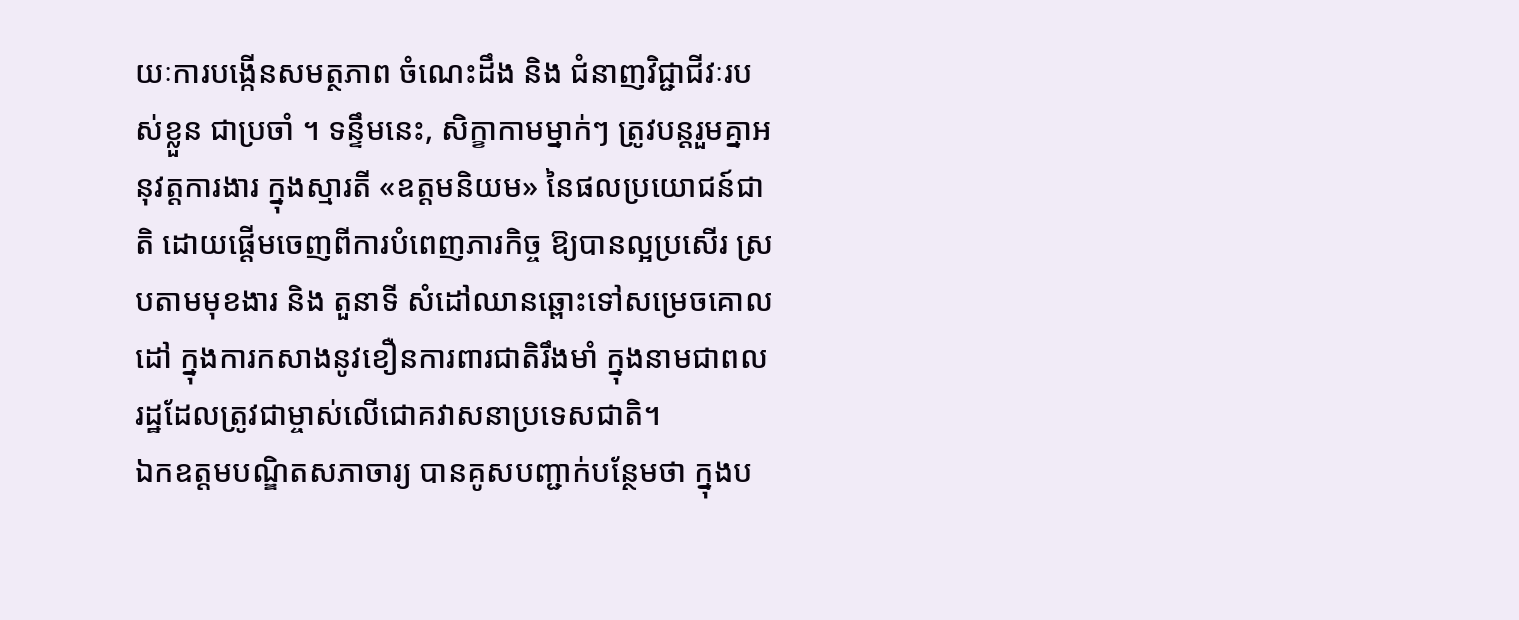យៈការបង្កើនសមត្ថភាព ចំណេះដឹង និង ជំនាញវិជ្ជាជីវៈរបស់ខ្លួន ជាប្រចាំ ។ ទន្ទឹមនេះ, សិក្ខាកាមម្នាក់ៗ ត្រូវបន្តរួមគ្នាអនុវត្តការងារ ក្នុងស្មារតី «ឧត្តមនិយម» នៃផលប្រយោជន៍ជាតិ ដោយផ្ដើមចេញពីការបំពេញភារកិច្ច ឱ្យបានល្អប្រសើរ ស្របតាមមុខងារ និង តួនាទី សំដៅឈានឆ្ពោះទៅសម្រេចគោលដៅ ក្នុងការកសាងនូវខឿនការពារជាតិរឹងមាំ ក្នុងនាមជាពលរដ្ឋដែលត្រូវជាម្ចាស់លើជោគវាសនាប្រទេសជាតិ។
ឯកឧត្តមបណ្ឌិតសភាចារ្យ បានគូសបញ្ជាក់បន្ថែមថា ក្នុងប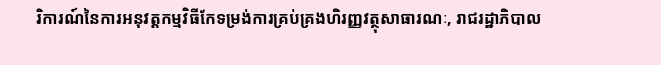រិការណ៍នៃការអនុវត្តកម្មវិធីកែទម្រង់ការគ្រប់គ្រងហិរញ្ញវត្ថុសាធារណៈ, រាជរដ្ឋាភិបាល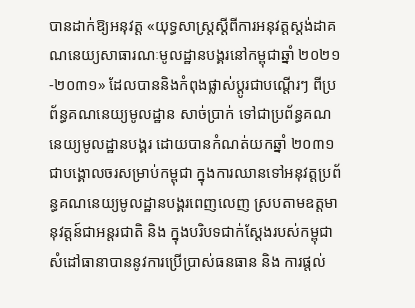បានដាក់ឱ្យអនុវត្ត «យុទ្ធសាស្ត្រស្តីពីការអនុវត្តស្តង់ដាគណនេយ្យសាធារណៈមូលដ្ឋានបង្គរនៅកម្ពុជាឆ្នាំ ២០២១-២០៣១» ដែលបាននិងកំពុងផ្លាស់ប្តូរជាបណ្តើរៗ ពីប្រព័ន្ធគណនេយ្យមូលដ្ឋាន សាច់ប្រាក់ ទៅជាប្រព័ន្ធគណនេយ្យមូលដ្ឋានបង្គរ ដោយបានកំណត់យកឆ្នាំ ២០៣១ ជាបង្គោលចរសម្រាប់កម្ពុជា ក្នុងការឈានទៅអនុវត្តប្រព័ន្ធគណនេយ្យមូលដ្ឋានបង្គរពេញលេញ ស្របតាមឧត្តមានុវត្តន៍ជាអន្តរជាតិ និង ក្នុងបរិបទជាក់ស្តែងរបស់កម្ពុជា សំដៅធានាបាននូវការប្រើប្រាស់ធនធាន និង ការផ្តល់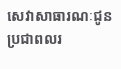សេវាសាធារណៈជូនប្រជាពលរ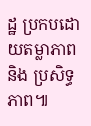ដ្ឋ ប្រកបដោយតម្លាភាព និង ប្រសិទ្ធភាព៕